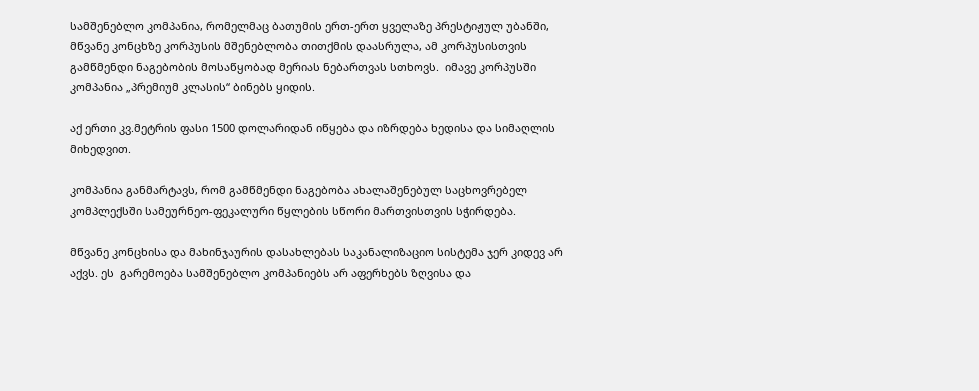სამშენებლო კომპანია, რომელმაც ბათუმის ერთ-ერთ ყველაზე პრესტიჟულ უბანში, მწვანე კონცხზე კორპუსის მშენებლობა თითქმის დაასრულა, ამ კორპუსისთვის გამწმენდი ნაგებობის მოსაწყობად მერიას ნებართვას სთხოვს.  იმავე კორპუსში კომპანია „პრემიუმ კლასის“ ბინებს ყიდის.

აქ ერთი კვ.მეტრის ფასი 1500 დოლარიდან იწყება და იზრდება ხედისა და სიმაღლის მიხედვით.

კომპანია განმარტავს, რომ გამწმენდი ნაგებობა ახალაშენებულ საცხოვრებელ კომპლექსში სამეურნეო-ფეკალური წყლების სწორი მართვისთვის სჭირდება.

მწვანე კონცხისა და მახინჯაურის დასახლებას საკანალიზაციო სისტემა ჯერ კიდევ არ აქვს. ეს  გარემოება სამშენებლო კომპანიებს არ აფერხებს ზღვისა და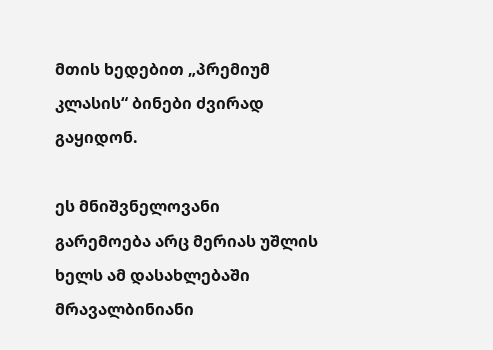მთის ხედებით „პრემიუმ კლასის“ ბინები ძვირად გაყიდონ.

ეს მნიშვნელოვანი გარემოება არც მერიას უშლის ხელს ამ დასახლებაში მრავალბინიანი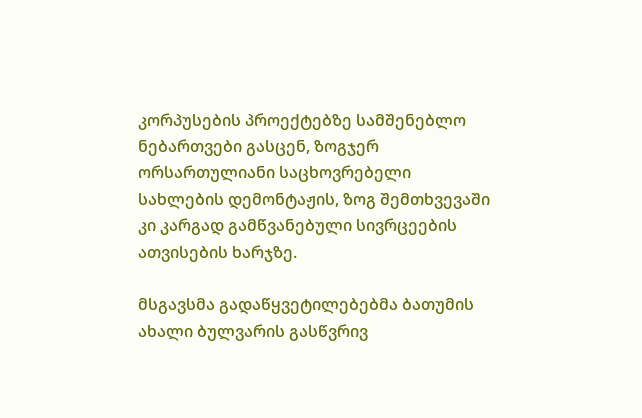კორპუსების პროექტებზე სამშენებლო ნებართვები გასცენ, ზოგჯერ ორსართულიანი საცხოვრებელი სახლების დემონტაჟის, ზოგ შემთხვევაში კი კარგად გამწვანებული სივრცეების ათვისების ხარჯზე.

მსგავსმა გადაწყვეტილებებმა ბათუმის ახალი ბულვარის გასწვრივ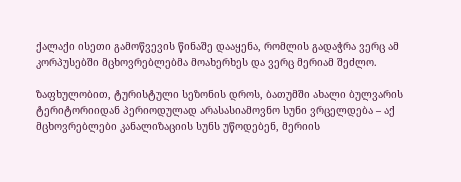ქალაქი ისეთი გამოწვევის წინაშე დააყენა, რომლის გადაჭრა ვერც ამ კორპუსებში მცხოვრებლებმა მოახერხეს და ვერც მერიამ შეძლო.

ზაფხულობით, ტურისტული სეზონის დროს, ბათუმში ახალი ბულვარის ტერიტორიიდან პერიოდულად არასასიამოვნო სუნი ვრცელდება – აქ მცხოვრებლები კანალიზაციის სუნს უწოდებენ, მერიის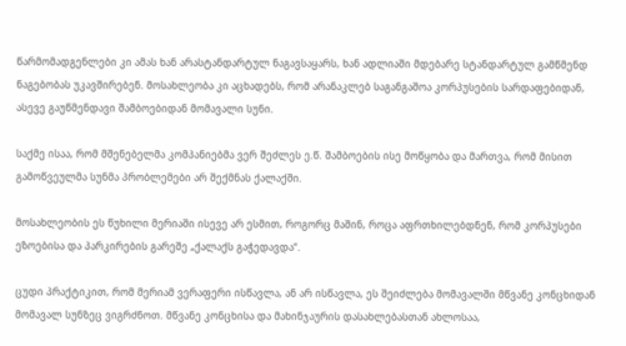წარმომადგენლები კი ამას ხან არასტანდარტულ ნაგავსაყარს, ხან ადლიაში მდებარე სტანდარტულ გამწმენდ ნაგებობას უკავშირებენ. მოსახლეობა კი აცხადებს, რომ არანაკლებ საგანგაშოა კორპუსების სარდაფებიდან, ასევე გაუწმენდავი შამბოებიდან მომავალი სუნი.

საქმე ისაა, რომ მშენებელმა კომპანიებმა ვერ შეძლეს ე.წ. შამბოების ისე მოწყობა და მართვა, რომ მისით გამოწვეულმა სუნმა პრობლემები არ შექმნას ქალაქში.

მოსახლეობის ეს წუხილი მერიაში ისევე არ ესმით, როგორც მაშინ, როცა აფრთხილებდნენ, რომ კორპუსები ეზოებისა და პარკირების გარეშე „ქალაქს გაჭედავდა“.

ცუდი პრაქტიკით, რომ მერიამ ვერაფერი ისწავლა, ან არ ისწავლა, ეს შეიძლება მომავალში მწვანე კონცხიდან მომავალ სუნზეც ვიგრძნოთ. მწვანე კონცხისა და მახინჯაურის დასახლებასთან ახლოსაა,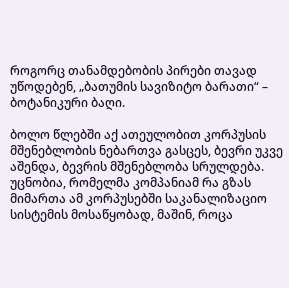როგორც თანამდებობის პირები თავად უწოდებენ, „ბათუმის სავიზიტო ბარათი“ – ბოტანიკური ბაღი.

ბოლო წლებში აქ ათეულობით კორპუსის მშენებლობის ნებართვა გასცეს, ბევრი უკვე აშენდა, ბევრის მშენებლობა სრულდება. უცნობია, რომელმა კომპანიამ რა გზას მიმართა ამ კორპუსებში საკანალიზაციო სისტემის მოსაწყობად, მაშინ, როცა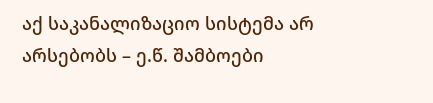აქ საკანალიზაციო სისტემა არ არსებობს – ე.წ. შამბოები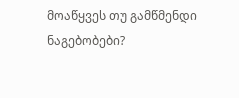მოაწყვეს თუ გამწმენდი ნაგებობები?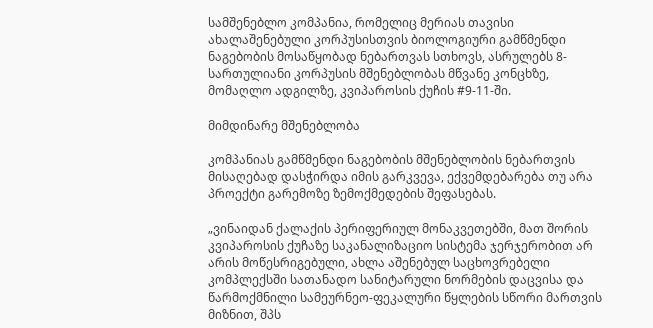სამშენებლო კომპანია, რომელიც მერიას თავისი ახალაშენებული კორპუსისთვის ბიოლოგიური გამწმენდი ნაგებობის მოსაწყობად ნებართვას სთხოვს, ასრულებს 8-სართულიანი კორპუსის მშენებლობას მწვანე კონცხზე, მომაღლო ადგილზე, კვიპაროსის ქუჩის #9-11-ში.

მიმდინარე მშენებლობა

კომპანიას გამწმენდი ნაგებობის მშენებლობის ნებართვის მისაღებად დასჭირდა იმის გარკვევა, ექვემდებარება თუ არა პროექტი გარემოზე ზემოქმედების შეფასებას.

„ვინაიდან ქალაქის პერიფერიულ მონაკვეთებში, მათ შორის კვიპაროსის ქუჩაზე საკანალიზაციო სისტემა ჯერჯერობით არ არის მოწესრიგებული, ახლა აშენებულ საცხოვრებელი კომპლექსში სათანადო სანიტარული ნორმების დაცვისა და წარმოქმნილი სამეურნეო-ფეკალური წყლების სწორი მართვის მიზნით, შპს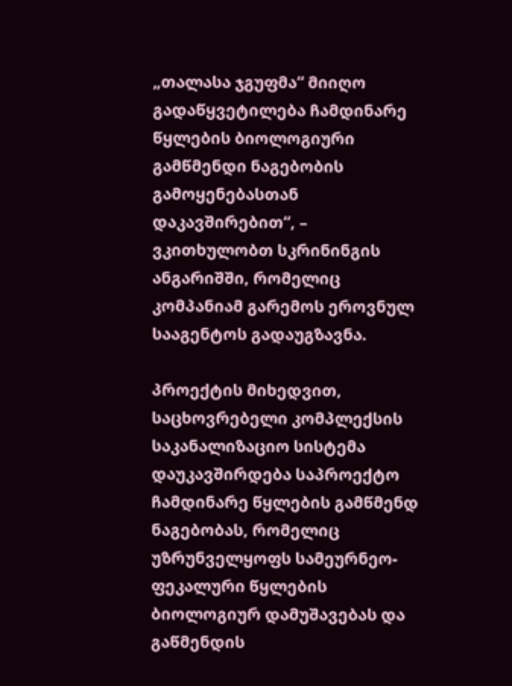„თალასა ჯგუფმა“ მიიღო გადაწყვეტილება ჩამდინარე წყლების ბიოლოგიური გამწმენდი ნაგებობის გამოყენებასთან დაკავშირებით“, – ვკითხულობთ სკრინინგის ანგარიშში, რომელიც კომპანიამ გარემოს ეროვნულ სააგენტოს გადაუგზავნა.

პროექტის მიხედვით, საცხოვრებელი კომპლექსის საკანალიზაციო სისტემა დაუკავშირდება საპროექტო ჩამდინარე წყლების გამწმენდ ნაგებობას, რომელიც უზრუნველყოფს სამეურნეო-ფეკალური წყლების ბიოლოგიურ დამუშავებას და გაწმენდის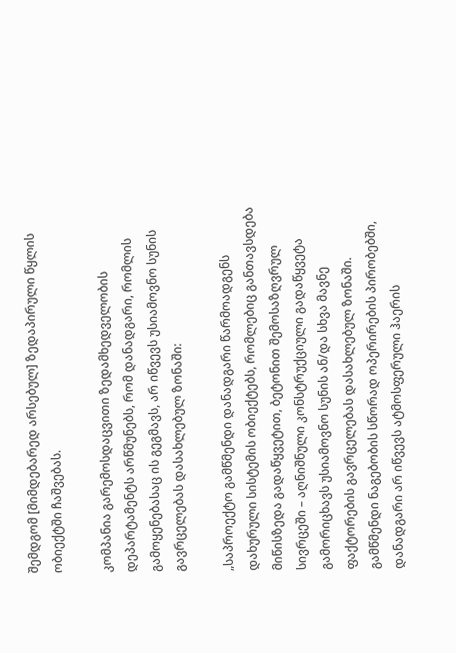შემდგომ [მიმდებარედ არსებულ] ზედაპირული წყლის ობიექტში ჩაშვებას.

კომპანია გარემოსდაცვითი ზედამხედველობის დეპარტამენტს არწმუნებს, რომ დანადგარი, რომლის გამოყენებასაც ის გეგმავს, არ იწვევს უსიამოვნო სუნის გავრცელებას დასახლებულ ზონაში:

„საპროექტო გამწმენდი დანადგარი წარმოადგენს დახურული სისტემის ობიექტებს, რომლებიც განთავსდება მიწისზედა გადაწყვეტით, ბეტონით შემოსაზღვრულ სივრცეში – აღნიშნული კონსტრუქციული გადაწყვეტა გამორიცხავს უსიამოვნო სუნის ან/და სხვა მავნე ფაქტორების გავრცელებას დასახლებულ ზონაში. გამწმენდი ნაგებობის სწორად ოპერირების პირობებში, დანადგარი არ იწვევს ატმოსფერული ჰაერის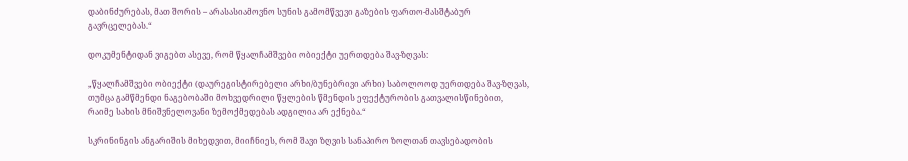დაბინძურებას, მათ შორის – არასასიამოვნო სუნის გამომწვევი გაზების ფართო-მასშტაბურ გავრცელებას.“

დოკუმენტიდან ვიგებთ ასევე, რომ წყალჩამშვები ობიექტი უერთდება შავ-ზღვას:

„წყალჩამშვები ობიექტი (დაურეგისტირებელი არხი/ბუნებრივი არხი) საბოლოოდ უერთდება შავ-ზღვას, თუმცა გამწმენდი ნაგებობაში მოხვედრილი წყლების წმენდის ეფექტურობის გათვალისწინებით, რაიმე სახის მნიშვნელოვანი ზემოქმედებას ადგილია არ ექნება.“

სკრინინგის ანგარიშის მიხედვით, მიიჩნიეს, რომ შავი ზღვის სანაპირო ზოლთან თავსებადობის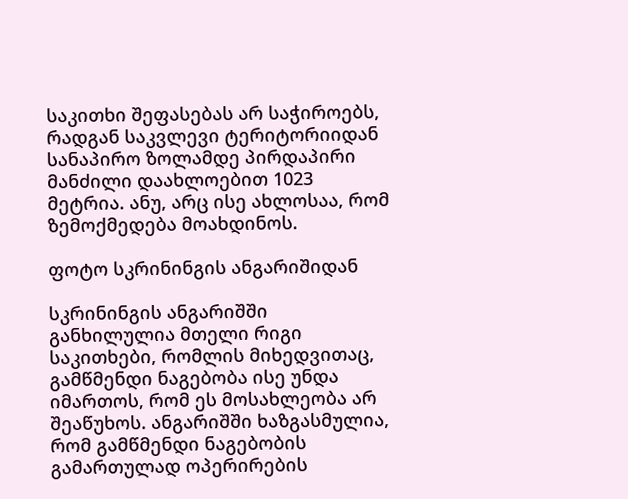საკითხი შეფასებას არ საჭიროებს, რადგან საკვლევი ტერიტორიიდან სანაპირო ზოლამდე პირდაპირი მანძილი დაახლოებით 1023 მეტრია. ანუ, არც ისე ახლოსაა, რომ ზემოქმედება მოახდინოს.

ფოტო სკრინინგის ანგარიშიდან

სკრინინგის ანგარიშში განხილულია მთელი რიგი საკითხები, რომლის მიხედვითაც, გამწმენდი ნაგებობა ისე უნდა იმართოს, რომ ეს მოსახლეობა არ შეაწუხოს. ანგარიშში ხაზგასმულია, რომ გამწმენდი ნაგებობის გამართულად ოპერირების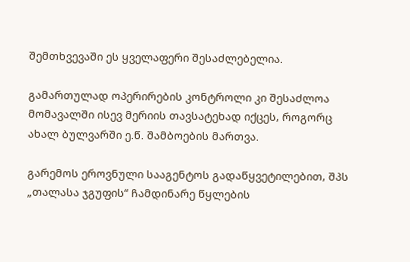შემთხვევაში ეს ყველაფერი შესაძლებელია.

გამართულად ოპერირების კონტროლი კი შესაძლოა მომავალში ისევ მერიის თავსატეხად იქცეს, როგორც ახალ ბულვარში ე.წ. შამბოების მართვა.

გარემოს ეროვნული სააგენტოს გადაწყვეტილებით, შპს „თალასა ჯგუფის“ ჩამდინარე წყლების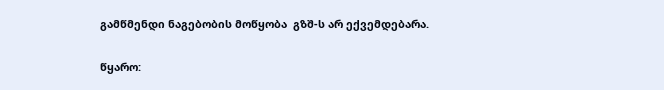გამწმენდი ნაგებობის მოწყობა  გზშ-ს არ ექვემდებარა.

წყარო: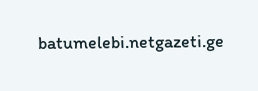batumelebi.netgazeti.ge